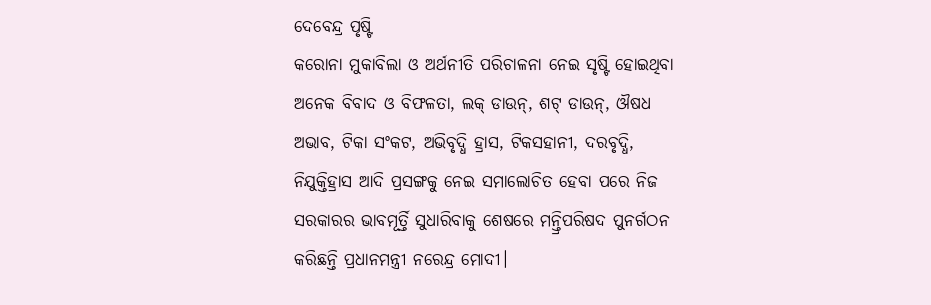ଦେବେନ୍ଦ୍ର ପୃଷ୍ଟି
କରୋନା ମୁକାବିଲା ଓ ଅର୍ଥନୀତି ପରିଚାଳନା ନେଇ ସୃଷ୍ଟି ହୋଇଥିବା ଅନେକ ବିବାଦ ଓ ବିଫଳତା, ଲକ୍ ଡାଉନ୍, ଶଟ୍ ଡାଉନ୍, ଔଷଧ ଅଭାବ, ଟିକା ସଂକଟ, ଅଭିବୃଦ୍ଧି ହ୍ରାସ, ଟିକସହାନୀ, ଦରବୃଦ୍ଧି, ନିଯୁକ୍ତିହ୍ରାସ ଆଦି ପ୍ରସଙ୍ଗକୁ ନେଇ ସମାଲୋଚିତ ହେବା ପରେ ନିଜ ସରକାରର ଭାବମୂର୍ତ୍ତି ସୁଧାରିବାକୁ ଶେଷରେ ମନ୍ତ୍ରିପରିଷଦ ପୁନର୍ଗଠନ କରିଛନ୍ତି ପ୍ରଧାନମନ୍ତ୍ରୀ ନରେନ୍ଦ୍ର ମୋଦୀ।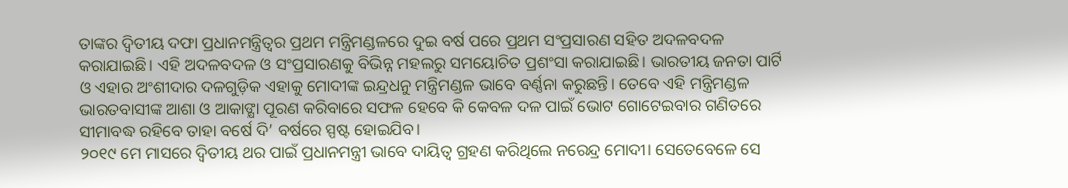ତାଙ୍କର ଦ୍ୱିତୀୟ ଦଫା ପ୍ରଧାନମନ୍ତ୍ରିତ୍ୱର ପ୍ରଥମ ମନ୍ତ୍ରିମଣ୍ଡଳରେ ଦୁଇ ବର୍ଷ ପରେ ପ୍ରଥମ ସଂପ୍ରସାରଣ ସହିତ ଅଦଳବଦଳ କରାଯାଇଛି। ଏହି ଅଦଳବଦଳ ଓ ସଂପ୍ରସାରଣକୁ ବିଭିନ୍ନ ମହଲରୁ ସମୟୋଚିତ ପ୍ରଶଂସା କରାଯାଇଛି। ଭାରତୀୟ ଜନତା ପାର୍ଟି ଓ ଏହାର ଅଂଶୀଦାର ଦଳଗୁଡ଼ିକ ଏହାକୁ ମୋଦୀଙ୍କ ଇନ୍ଦ୍ରଧନୁ ମନ୍ତ୍ରିମଣ୍ଡଳ ଭାବେ ବର୍ଣ୍ଣନା କରୁଛନ୍ତି। ତେବେ ଏହି ମନ୍ତ୍ରିମଣ୍ଡଳ ଭାରତବାସୀଙ୍କ ଆଶା ଓ ଆକାଙ୍କ୍ଷା ପୂରଣ କରିବାରେ ସଫଳ ହେବେ କି କେବଳ ଦଳ ପାଇଁ ଭୋଟ ଗୋଟେଇବାର ଗଣିତରେ ସୀମାବଦ୍ଧ ରହିବେ ତାହା ବର୍ଷେ ଦି’ ବର୍ଷରେ ସ୍ପଷ୍ଟ ହୋଇଯିବ।
୨୦୧୯ ମେ ମାସରେ ଦ୍ୱିତୀୟ ଥର ପାଇଁ ପ୍ରଧାନମନ୍ତ୍ରୀ ଭାବେ ଦାୟିତ୍ୱ ଗ୍ରହଣ କରିଥିଲେ ନରେନ୍ଦ୍ର ମୋଦୀ। ସେତେବେଳେ ସେ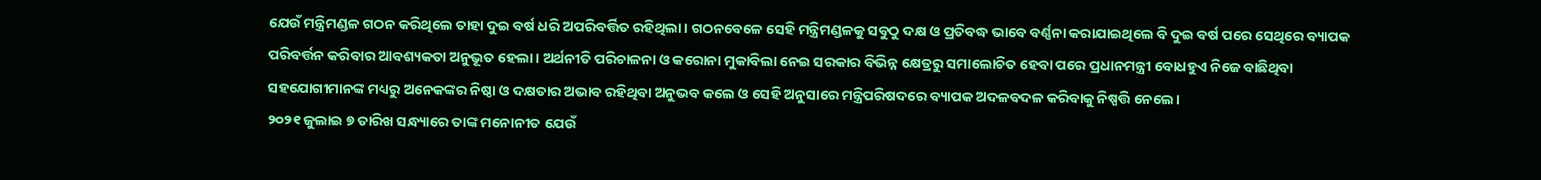ଯେଉଁ ମନ୍ତ୍ରିମଣ୍ଡଳ ଗଠନ କରିଥିଲେ ତାହା ଦୁଇ ବର୍ଷ ଧରି ଅପରିବର୍ତ୍ତିତ ରହିଥିଲା। ଗଠନବେଳେ ସେହି ମନ୍ତ୍ରିମଣ୍ଡଳକୁ ସବୁଠୁ ଦକ୍ଷ ଓ ପ୍ରତିବଦ୍ଧ ଭାବେ ବର୍ଣ୍ଣନା କରାଯାଇଥିଲେ ବି ଦୁଇ ବର୍ଷ ପରେ ସେଥିରେ ବ୍ୟାପକ ପରିବର୍ତ୍ତନ କରିବାର ଆବଶ୍ୟକତା ଅନୁଭୂତ ହେଲା। ଅର୍ଥନୀତି ପରିଚାଳନା ଓ କରୋନା ମୁକାବିଲା ନେଇ ସରକାର ବିଭିନ୍ନ କ୍ଷେତ୍ରରୁ ସମାଲୋଚିତ ହେବା ପରେ ପ୍ରଧାନମନ୍ତ୍ରୀ ବୋଧହୁଏ ନିଜେ ବାଛିଥିବା ସହଯୋଗୀମାନଙ୍କ ମଧ୍ୟରୁ ଅନେକଙ୍କର ନିଷ୍ଠା ଓ ଦକ୍ଷତାର ଅଭାବ ରହିଥିବା ଅନୁଭବ କଲେ ଓ ସେହି ଅନୁସାରେ ମନ୍ତ୍ରିପରିଷଦରେ ବ୍ୟାପକ ଅଦଳବଦଳ କରିବାକୁ ନିଷ୍ପତ୍ତି ନେଲେ।
୨୦୨୧ ଜୁଲାଇ ୭ ତାରିଖ ସନ୍ଧ୍ୟାରେ ତାଙ୍କ ମନୋନୀତ ଯେଉଁ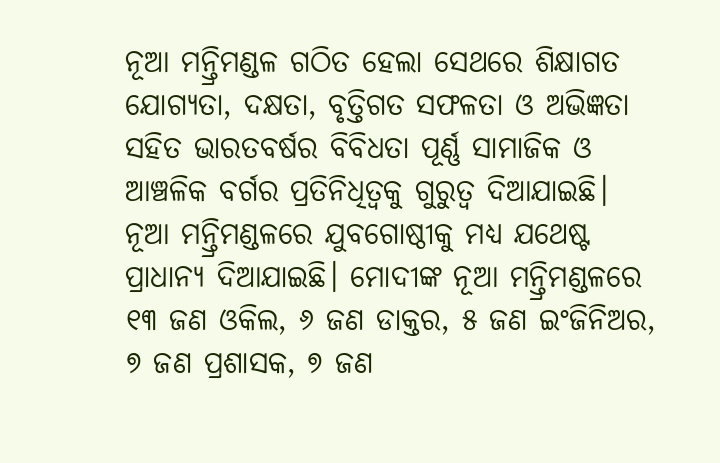ନୂଆ ମନ୍ତ୍ରିମଣ୍ଡଳ ଗଠିତ ହେଲା ସେଥରେ ଶିକ୍ଷାଗତ ଯୋଗ୍ୟତା, ଦକ୍ଷତା, ବୃତ୍ତିଗତ ସଫଳତା ଓ ଅଭିଜ୍ଞତା ସହିତ ଭାରତବର୍ଷର ବିବିଧତା ପୂର୍ଣ୍ଣ ସାମାଜିକ ଓ ଆଞ୍ଚଳିକ ବର୍ଗର ପ୍ରତିନିଧିତ୍ୱକୁ ଗୁରୁତ୍ୱ ଦିଆଯାଇଛି। ନୂଆ ମନ୍ତ୍ରିମଣ୍ଡଳରେ ଯୁବଗୋଷ୍ଠୀକୁ ମଧ୍ୟ ଯଥେଷ୍ଟ ପ୍ରାଧାନ୍ୟ ଦିଆଯାଇଛି। ମୋଦୀଙ୍କ ନୂଆ ମନ୍ତ୍ରିମଣ୍ଡଳରେ ୧୩ ଜଣ ଓକିଲ, ୬ ଜଣ ଡାକ୍ତର, ୫ ଜଣ ଇଂଜିନିଅର, ୭ ଜଣ ପ୍ରଶାସକ, ୭ ଜଣ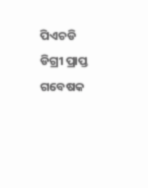ପିଏଚଡି ଡିଗ୍ରୀ ପ୍ରାପ୍ତ ଗବେଷକ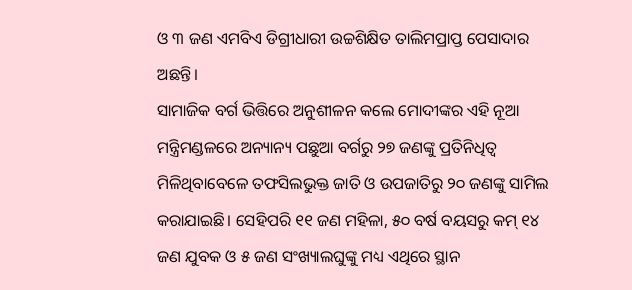ଓ ୩ ଜଣ ଏମବିଏ ଡିଗ୍ରୀଧାରୀ ଉଚ୍ଚଶିକ୍ଷିତ ତାଲିମପ୍ରାପ୍ତ ପେସାଦାର ଅଛନ୍ତି।
ସାମାଜିକ ବର୍ଗ ଭିତ୍ତିରେ ଅନୁଶୀଳନ କଲେ ମୋଦୀଙ୍କର ଏହି ନୂଆ ମନ୍ତ୍ରିମଣ୍ଡଳରେ ଅନ୍ୟାନ୍ୟ ପଛୁଆ ବର୍ଗରୁ ୨୭ ଜଣଙ୍କୁ ପ୍ରତିନିଧିତ୍ୱ ମିଳିଥିବାବେଳେ ତଫସିଲଭୁକ୍ତ ଜାତି ଓ ଉପଜାତିରୁ ୨୦ ଜଣଙ୍କୁ ସାମିଲ କରାଯାଇଛି। ସେହିପରି ୧୧ ଜଣ ମହିଳା, ୫୦ ବର୍ଷ ବୟସରୁ କମ୍ ୧୪ ଜଣ ଯୁବକ ଓ ୫ ଜଣ ସଂଖ୍ୟାଲଘୁଙ୍କୁ ମଧ୍ୟ ଏଥିରେ ସ୍ଥାନ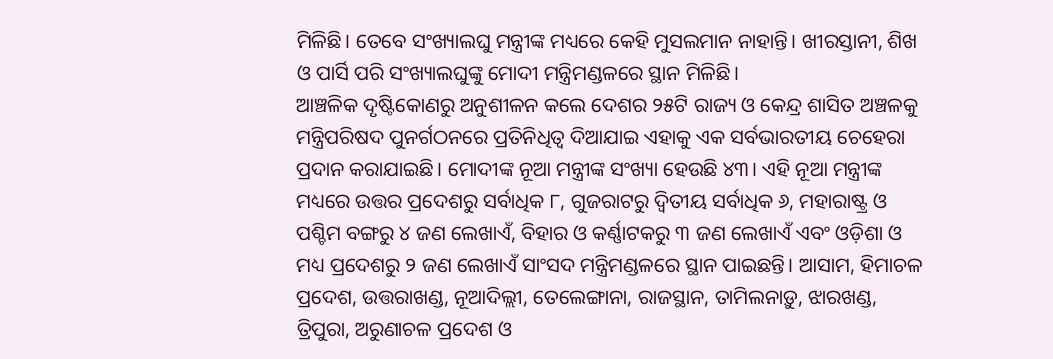ମିଳିଛି। ତେବେ ସଂଖ୍ୟାଲଘୁ ମନ୍ତ୍ରୀଙ୍କ ମଧ୍ୟରେ କେହି ମୁସଲମାନ ନାହାନ୍ତି। ଖୀରସ୍ତାନୀ, ଶିଖ ଓ ପାର୍ସି ପରି ସଂଖ୍ୟାଲଘୁଙ୍କୁ ମୋଦୀ ମନ୍ତ୍ରିମଣ୍ଡଳରେ ସ୍ଥାନ ମିଳିଛି।
ଆଞ୍ଚଳିକ ଦୃଷ୍ଟିକୋଣରୁ ଅନୁଶୀଳନ କଲେ ଦେଶର ୨୫ଟି ରାଜ୍ୟ ଓ କେନ୍ଦ୍ର ଶାସିତ ଅଞ୍ଚଳକୁ ମନ୍ତ୍ରିପରିଷଦ ପୁନର୍ଗଠନରେ ପ୍ରତିନିଧିତ୍ୱ ଦିଆଯାଇ ଏହାକୁ ଏକ ସର୍ବଭାରତୀୟ ଚେହେରା ପ୍ରଦାନ କରାଯାଇଛି। ମୋଦୀଙ୍କ ନୂଆ ମନ୍ତ୍ରୀଙ୍କ ସଂଖ୍ୟା ହେଉଛି ୪୩। ଏହି ନୂଆ ମନ୍ତ୍ରୀଙ୍କ ମଧ୍ୟରେ ଉତ୍ତର ପ୍ରଦେଶରୁ ସର୍ବାଧିକ ୮, ଗୁଜରାଟରୁ ଦ୍ୱିତୀୟ ସର୍ବାଧିକ ୬, ମହାରାଷ୍ଟ୍ର ଓ ପଶ୍ଚିମ ବଙ୍ଗରୁ ୪ ଜଣ ଲେଖାଏଁ, ବିହାର ଓ କର୍ଣ୍ଣାଟକରୁ ୩ ଜଣ ଲେଖାଏଁ ଏବଂ ଓଡ଼ିଶା ଓ ମଧ୍ୟ ପ୍ରଦେଶରୁ ୨ ଜଣ ଲେଖାଏଁ ସାଂସଦ ମନ୍ତ୍ରିମଣ୍ଡଳରେ ସ୍ଥାନ ପାଇଛନ୍ତି। ଆସାମ, ହିମାଚଳ ପ୍ରଦେଶ, ଉତ୍ତରାଖଣ୍ଡ, ନୂଆଦିଲ୍ଲୀ, ତେଲେଙ୍ଗାନା, ରାଜସ୍ଥାନ, ତାମିଲନାଡ଼ୁ, ଝାରଖଣ୍ଡ, ତ୍ରିପୁରା, ଅରୁଣାଚଳ ପ୍ରଦେଶ ଓ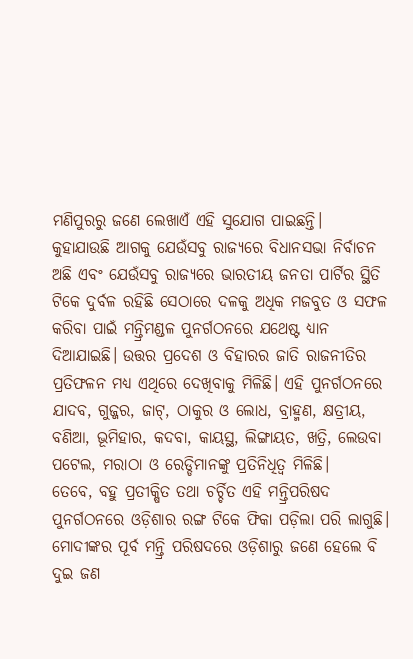ମଣିପୁରରୁ ଜଣେ ଲେଖାଏଁ ଏହି ସୁଯୋଗ ପାଇଛନ୍ତି।
କୁହାଯାଉଛି ଆଗକୁ ଯେଉଁସବୁ ରାଜ୍ୟରେ ବିଧାନସଭା ନିର୍ବାଚନ ଅଛି ଏବଂ ଯେଉଁସବୁ ରାଜ୍ୟରେ ଭାରତୀୟ ଜନତା ପାର୍ଟିର ସ୍ଥିତି ଟିକେ ଦୁର୍ବଳ ରହିଛି ସେଠାରେ ଦଳକୁ ଅଧିକ ମଜବୁତ ଓ ସଫଳ କରିବା ପାଇଁ ମନ୍ତ୍ରିମଣ୍ଡଳ ପୁନର୍ଗଠନରେ ଯଥେଷ୍ଟ ଧ୍ୟାନ ଦିଆଯାଇଛି। ଉତ୍ତର ପ୍ରଦେଶ ଓ ବିହାରର ଜାତି ରାଜନୀତିର ପ୍ରତିଫଳନ ମଧ୍ୟ ଏଥିରେ ଦେଖିବାକୁ ମିଳିଛି। ଏହି ପୁନର୍ଗଠନରେ ଯାଦବ, ଗୁଜ୍ଜର, ଜାଟ୍, ଠାକୁର ଓ ଲୋଧ, ବ୍ରାହ୍ମଣ, କ୍ଷତ୍ରୀୟ, ବଣିଆ, ଭୂମିହାର, କଦବା, କାୟସ୍ଥ, ଲିଙ୍ଗାୟତ, ଖତ୍ରି, ଲେଉବା ପଟେଲ, ମରାଠା ଓ ରେଡ୍ଡିମାନଙ୍କୁ ପ୍ରତିନିଧିତ୍ୱ ମିଳିଛି।
ତେବେ, ବହୁ ପ୍ରତୀକ୍ଷିତ ତଥା ଚର୍ଚ୍ଚିତ ଏହି ମନ୍ତ୍ରିପରିଷଦ ପୁନର୍ଗଠନରେ ଓଡ଼ିଶାର ରଙ୍ଗ ଟିକେ ଫିକା ପଡ଼ିଲା ପରି ଲାଗୁଛି। ମୋଦୀଙ୍କର ପୂର୍ବ ମନ୍ତ୍ରି ପରିଷଦରେ ଓଡ଼ିଶାରୁ ଜଣେ ହେଲେ ବି ଦୁଇ ଜଣ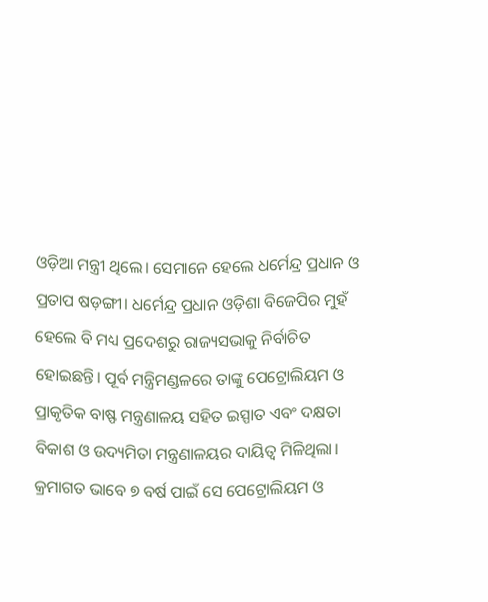ଓଡ଼ିଆ ମନ୍ତ୍ରୀ ଥିଲେ। ସେମାନେ ହେଲେ ଧର୍ମେନ୍ଦ୍ର ପ୍ରଧାନ ଓ ପ୍ରତାପ ଷଡ଼ଙ୍ଗୀ। ଧର୍ମେନ୍ଦ୍ର ପ୍ରଧାନ ଓଡ଼ିଶା ବିଜେପିର ମୁହଁ ହେଲେ ବି ମଧ୍ୟ ପ୍ରଦେଶରୁ ରାଜ୍ୟସଭାକୁ ନିର୍ବାଚିତ ହୋଇଛନ୍ତି। ପୂର୍ବ ମନ୍ତ୍ରିମଣ୍ଡଳରେ ତାଙ୍କୁ ପେଟ୍ରୋଲିୟମ ଓ ପ୍ରାକୃତିକ ବାଷ୍ଫ ମନ୍ତ୍ରଣାଳୟ ସହିତ ଇସ୍ପାତ ଏବଂ ଦକ୍ଷତା ବିକାଶ ଓ ଉଦ୍ୟମିତା ମନ୍ତ୍ରଣାଳୟର ଦାୟିତ୍ୱ ମିଳିଥିଲା। କ୍ରମାଗତ ଭାବେ ୭ ବର୍ଷ ପାଇଁ ସେ ପେଟ୍ରୋଲିୟମ ଓ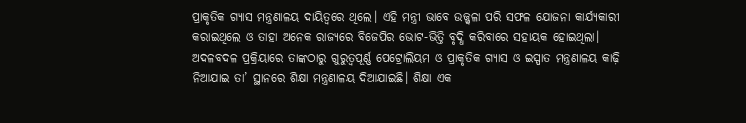ପ୍ରାକୃତିକ ଗ୍ୟାସ ମନ୍ତ୍ରଣାଳୟ ଦାୟିତ୍ୱରେ ଥିଲେ। ଏହି ମନ୍ତ୍ରୀ ଭାବେ ଉଜ୍ଜ୍ୱଳା ପରି ସଫଳ ଯୋଜନା କାର୍ଯ୍ୟକାରୀ କରାଇଥିଲେ ଓ ତାହା ଅନେକ ରାଜ୍ୟରେ ବିଜେପିର ଭୋଟ-ଭିତ୍ତି ବୃଦ୍ଧି କରିବାରେ ସହାୟକ ହୋଇଥିଲା। ଅଦଳବଦଳ ପ୍ରକ୍ରିୟାରେ ତାଙ୍କଠାରୁ ଗୁରୁତ୍ୱପୂର୍ଣ୍ଣ ପେଟ୍ରୋଲିୟମ ଓ ପ୍ରାକୃତିକ ଗ୍ୟାସ ଓ ଇସ୍ପାତ ମନ୍ତ୍ରଣାଳୟ କାଢ଼ି ନିଆଯାଇ ତା’ ସ୍ଥାନରେ ଶିକ୍ଷା ମନ୍ତ୍ରଣାଳୟ ଦିଆଯାଇଛି। ଶିକ୍ଷା ଏକ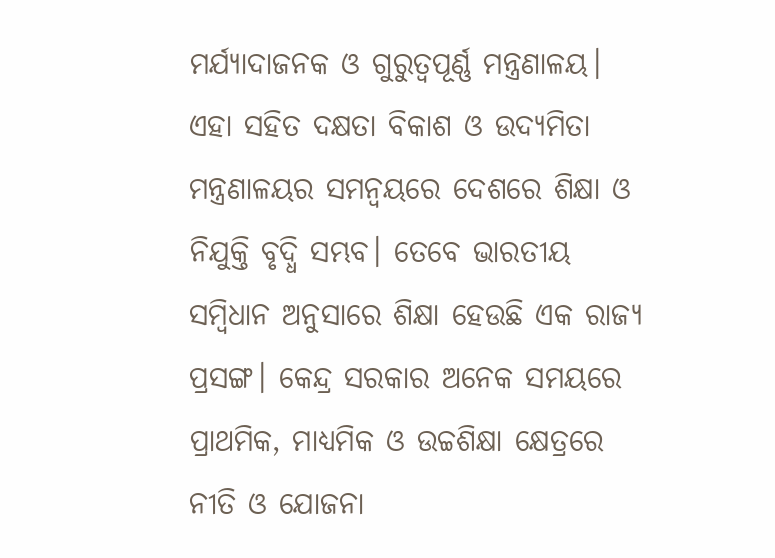ମର୍ଯ୍ୟାଦାଜନକ ଓ ଗୁରୁତ୍ୱପୂର୍ଣ୍ଣ ମନ୍ତ୍ରଣାଳୟ।
ଏହା ସହିତ ଦକ୍ଷତା ବିକାଶ ଓ ଉଦ୍ୟମିତା ମନ୍ତ୍ରଣାଳୟର ସମନ୍ୱୟରେ ଦେଶରେ ଶିକ୍ଷା ଓ ନିଯୁକ୍ତି ବୃଦ୍ଧି ସମ୍ଭବ। ତେବେ ଭାରତୀୟ ସମ୍ବିଧାନ ଅନୁସାରେ ଶିକ୍ଷା ହେଉଛି ଏକ ରାଜ୍ୟ ପ୍ରସଙ୍ଗ। କେନ୍ଦ୍ର ସରକାର ଅନେକ ସମୟରେ ପ୍ରାଥମିକ, ମାଧ୍ୟମିକ ଓ ଉଚ୍ଚଶିକ୍ଷା କ୍ଷେତ୍ରରେ ନୀତି ଓ ଯୋଜନା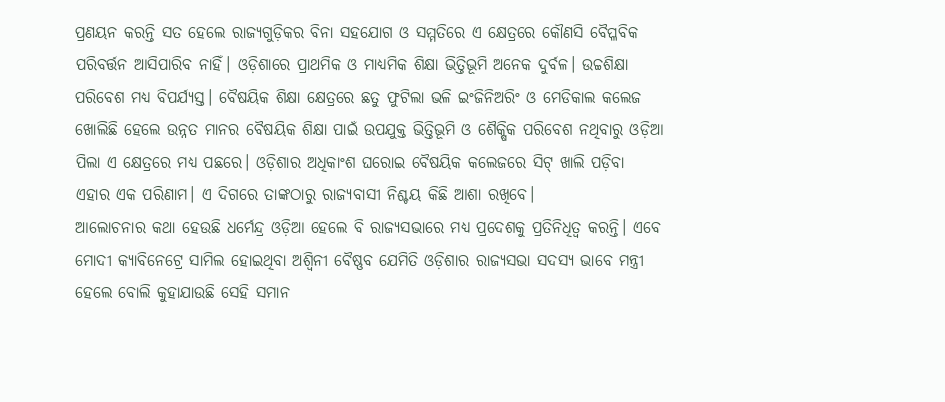ପ୍ରଣୟନ କରନ୍ତି ସତ ହେଲେ ରାଜ୍ୟଗୁଡ଼ିକର ବିନା ସହଯୋଗ ଓ ସମ୍ମତିରେ ଏ କ୍ଷେତ୍ରରେ କୌଣସି ବୈପ୍ଳବିକ ପରିବର୍ତ୍ତନ ଆସିପାରିବ ନାହିଁ। ଓଡ଼ିଶାରେ ପ୍ରାଥମିକ ଓ ମାଧ୍ୟମିକ ଶିକ୍ଷା ଭିତ୍ତିଭୂମି ଅନେକ ଦୁର୍ବଳ। ଉଚ୍ଚଶିକ୍ଷା ପରିବେଶ ମଧ୍ୟ ବିପର୍ଯ୍ୟସ୍ତ। ବୈଷୟିକ ଶିକ୍ଷା କ୍ଷେତ୍ରରେ ଛତୁ ଫୁଟିଲା ଭଳି ଇଂଜିନିଅରିଂ ଓ ମେଡିକାଲ କଲେଜ ଖୋଲିଛି ହେଲେ ଉନ୍ନତ ମାନର ବୈଷୟିକ ଶିକ୍ଷା ପାଇଁ ଉପଯୁକ୍ତ ଭିତ୍ତିଭୂମି ଓ ଶୈକ୍ଷିକ ପରିବେଶ ନଥିବାରୁ ଓଡ଼ିଆ ପିଲା ଏ କ୍ଷେତ୍ରରେ ମଧ୍ୟ ପଛରେ। ଓଡ଼ିଶାର ଅଧିକାଂଶ ଘରୋଇ ବୈଷୟିକ କଲେଜରେ ସିଟ୍ ଖାଲି ପଡ଼ିବା ଏହାର ଏକ ପରିଣାମ। ଏ ଦିଗରେ ତାଙ୍କଠାରୁ ରାଜ୍ୟବାସୀ ନିଶ୍ଚୟ କିଛି ଆଶା ରଖିବେ।
ଆଲୋଚନାର କଥା ହେଉଛି ଧର୍ମେନ୍ଦ୍ର ଓଡ଼ିଆ ହେଲେ ବି ରାଜ୍ୟସଭାରେ ମଧ୍ୟ ପ୍ରଦେଶକୁ ପ୍ରତିନିଧିତ୍ୱ କରନ୍ତି। ଏବେ ମୋଦୀ କ୍ୟାବିନେଟ୍ରେ ସାମିଲ ହୋଇଥିବା ଅଶ୍ୱିନୀ ବୈଷ୍ଣବ ଯେମିତି ଓଡ଼ିଶାର ରାଜ୍ୟସଭା ସଦସ୍ୟ ଭାବେ ମନ୍ତ୍ରୀ ହେଲେ ବୋଲି କୁହାଯାଉଛି ସେହି ସମାନ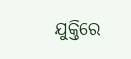ଯୁକ୍ତିରେ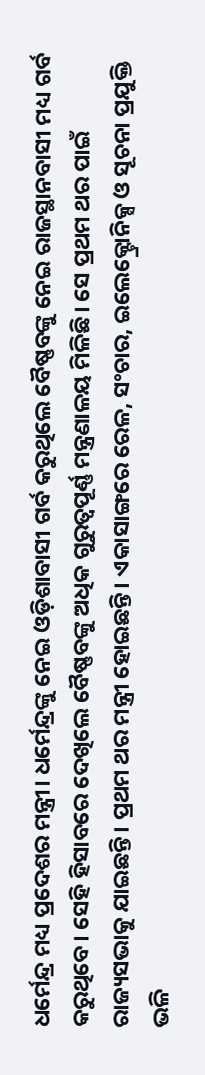ଧର୍ମେନ୍ଦ୍ର ମଧ୍ୟ ପ୍ରଦେଶର ମନ୍ତ୍ରୀ। ଧର୍ମେନ୍ଦ୍ରଙ୍କୁ ନେଇ ଓଡ଼ିଶାବାସୀ ଗର୍ବ କରୁଥିଲେ ବୈଷ୍ଣବଙ୍କୁ ନେଇ ରାଜସ୍ଥାନବାସୀ ମଧ୍ୟ ଗର୍ବ କରୁଥିବେ। ସେହି ହିସାବରେ ଦେଖିଲେ ବୈଷ୍ଣବଙ୍କୁ ଅଧିକ ଗୁରୁତ୍ୱପୂର୍ଣ୍ଣ ମନ୍ତ୍ରଣାଳୟ ମିଳିଛି। ସେ ପ୍ରଥମ ଥର ପାଇଁ ରାଜ୍ୟସଭାକୁ ଯାଇଛନ୍ତି। ପ୍ରଥମ ଥର ମନ୍ତ୍ରୀ ହୋଇଛନ୍ତି। ଏକାସାଙ୍ଗରେ ରେଳ, ସଂଚାର, ଇଲେକ୍ଟ୍ରୋନିକ୍ସ ଓ ସୂଚନା ପ୍ରଯୁକ୍ତି ଭଳି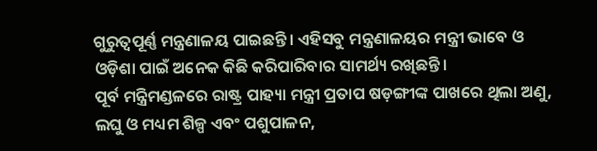ଗୁରୁତ୍ୱପୂର୍ଣ୍ଣ ମନ୍ତ୍ରଣାଳୟ ପାଇଛନ୍ତି। ଏହିସବୁ ମନ୍ତ୍ରଣାଳୟର ମନ୍ତ୍ରୀ ଭାବେ ଓ ଓଡ଼ିଶା ପାଇଁ ଅନେକ କିଛି କରିପାରିବାର ସାମର୍ଥ୍ୟ ରଖିଛନ୍ତି।
ପୂର୍ବ ମନ୍ତ୍ରିମଣ୍ଡଳରେ ରାଷ୍ଟ୍ର ପାହ୍ୟା ମନ୍ତ୍ରୀ ପ୍ରତାପ ଷଡ଼ଙ୍ଗୀଙ୍କ ପାଖରେ ଥିଲା ଅଣୁ, ଲଘୁ ଓ ମଧ୍ୟମ ଶିଳ୍ପ ଏବଂ ପଶୁପାଳନ,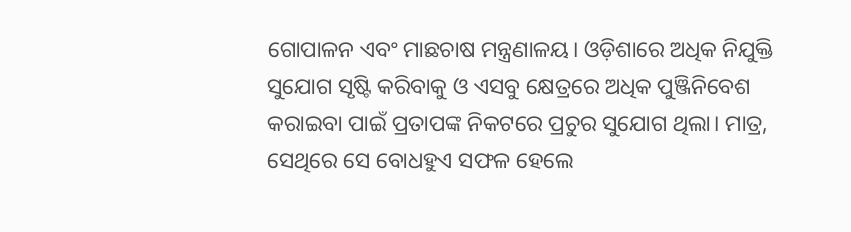ଗୋପାଳନ ଏବଂ ମାଛଚାଷ ମନ୍ତ୍ରଣାଳୟ। ଓଡ଼ିଶାରେ ଅଧିକ ନିଯୁକ୍ତି ସୁଯୋଗ ସୃଷ୍ଟି କରିବାକୁ ଓ ଏସବୁ କ୍ଷେତ୍ରରେ ଅଧିକ ପୁଞ୍ଜିନିବେଶ କରାଇବା ପାଇଁ ପ୍ରତାପଙ୍କ ନିକଟରେ ପ୍ରଚୁର ସୁଯୋଗ ଥିଲା। ମାତ୍ର, ସେଥିରେ ସେ ବୋଧହୁଏ ସଫଳ ହେଲେ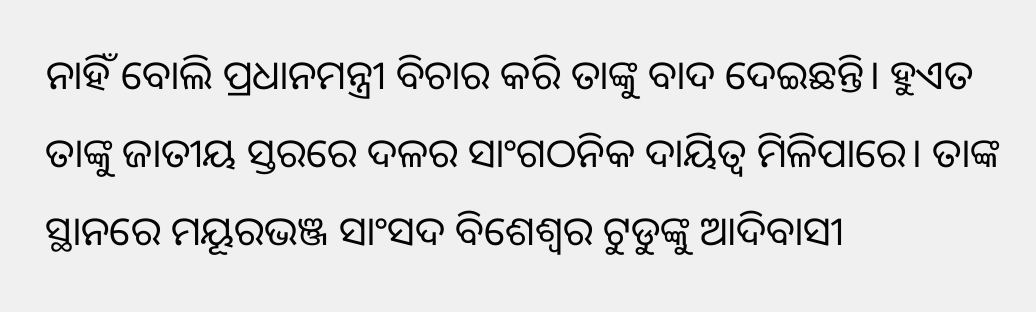ନାହିଁ ବୋଲି ପ୍ରଧାନମନ୍ତ୍ରୀ ବିଚାର କରି ତାଙ୍କୁ ବାଦ ଦେଇଛନ୍ତି। ହୁଏତ ତାଙ୍କୁ ଜାତୀୟ ସ୍ତରରେ ଦଳର ସାଂଗଠନିକ ଦାୟିତ୍ୱ ମିଳିପାରେ। ତାଙ୍କ ସ୍ଥାନରେ ମୟୂରଭଞ୍ଜ ସାଂସଦ ବିଶେଶ୍ୱର ଟୁଡୁଙ୍କୁ ଆଦିବାସୀ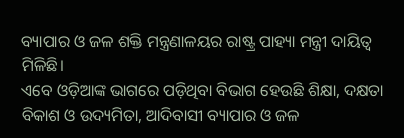ବ୍ୟାପାର ଓ ଜଳ ଶକ୍ତି ମନ୍ତ୍ରଣାଳୟର ରାଷ୍ଟ୍ର ପାହ୍ୟା ମନ୍ତ୍ରୀ ଦାୟିତ୍ୱ ମିଳିଛି।
ଏବେ ଓଡ଼ିଆଙ୍କ ଭାଗରେ ପଡ଼ିଥିବା ବିଭାଗ ହେଉଛି ଶିକ୍ଷା, ଦକ୍ଷତା ବିକାଶ ଓ ଉଦ୍ୟମିତା, ଆଦିବାସୀ ବ୍ୟାପାର ଓ ଜଳ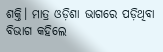ଶକ୍ତି। ମାତ୍ର ଓଡ଼ିଶା ଭାଗରେ ପଡ଼ିଥିବା ବିଭାଗ କହିଲେ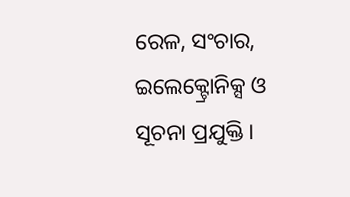ରେଳ, ସଂଚାର, ଇଲେକ୍ଟ୍ରୋନିକ୍ସ ଓ ସୂଚନା ପ୍ରଯୁକ୍ତି।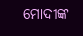ମୋଦୀଙ୍କ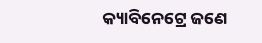କ୍ୟାବିନେଟ୍ରେ ଜଣେ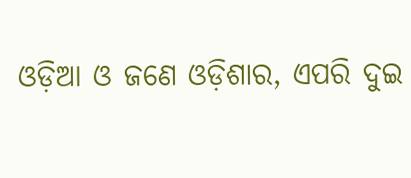ଓଡ଼ିଆ ଓ ଜଣେ ଓଡ଼ିଶାର, ଏପରି ଦୁଇ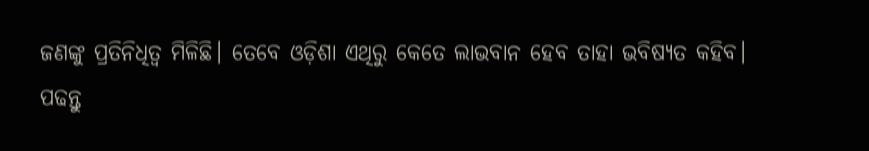ଜଣଙ୍କୁ ପ୍ରତିନିଧିତ୍ୱ ମିଳିଛି। ତେବେ ଓଡ଼ିଶା ଏଥିରୁ କେତେ ଲାଭବାନ ହେବ ତାହା ଭବିଷ୍ୟତ କହିବ।
ପଢନ୍ତୁ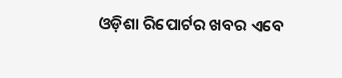ଓଡ଼ିଶା ରିପୋର୍ଟର ଖବର ଏବେ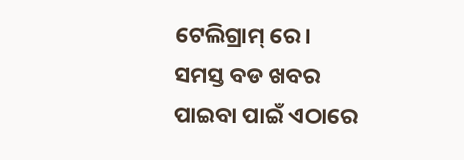ଟେଲିଗ୍ରାମ୍ ରେ। ସମସ୍ତ ବଡ ଖବର ପାଇବା ପାଇଁ ଏଠାରେ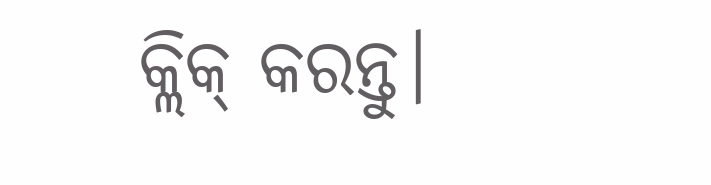କ୍ଲିକ୍ କରନ୍ତୁ।